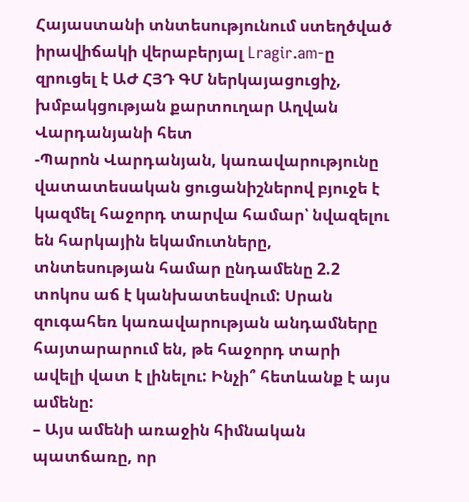Հայաստանի տնտեսությունում ստեղծված իրավիճակի վերաբերյալ Lragir.am-ը զրուցել է ԱԺ ՀՅԴ ԳՄ ներկայացուցիչ, խմբակցության քարտուղար Աղվան Վարդանյանի հետ
-Պարոն Վարդանյան, կառավարությունը վատատեսական ցուցանիշներով բյուջե է կազմել հաջորդ տարվա համար՝ նվազելու են հարկային եկամուտները, տնտեսության համար ընդամենը 2.2 տոկոս աճ է կանխատեսվում: Սրան զուգահեռ կառավարության անդամները հայտարարում են, թե հաջորդ տարի ավելի վատ է լինելու: Ինչի՞ հետևանք է այս ամենը:
– Այս ամենի առաջին հիմնական պատճառը, որ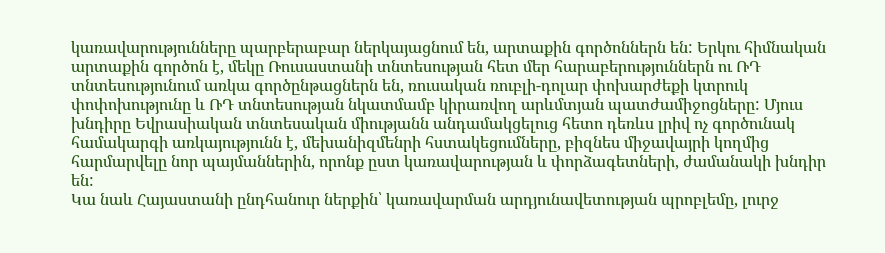կառավարությունները պարբերաբար ներկայացնում են, արտաքին գործոններն են: Երկու հիմնական արտաքին գործոն է, մեկը Ռուսաստանի տնտեսության հետ մեր հարաբերություններն ու ՌԴ տնտեսությունում առկա գործընթացներն են, ռուսական ռուբլի-դոլար փոխարժեքի կտրուկ փոփոխությունը և ՌԴ տնտեսության նկատմամբ կիրառվող արևմտյան պատժամիջոցները: Մյուս խնդիրը Եվրասիական տնտեսական միությանն անդամակցելուց հետո դեռևս լրիվ ոչ գործունակ համակարգի առկայությունն է, մեխանիզմենրի հստակեցումները, բիզնես միջավայրի կողմից հարմարվելը նոր պայմաններին, որոնք ըստ կառավարության և փորձագետների, ժամանակի խնդիր են:
Կա նաև Հայաստանի ընդհանուր ներքին՝ կառավարման արդյունավետության պրոբլեմը, լուրջ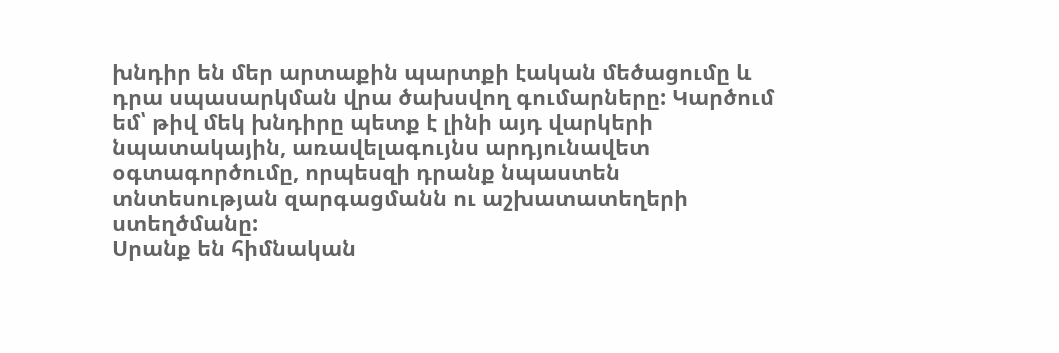խնդիր են մեր արտաքին պարտքի էական մեծացումը և դրա սպասարկման վրա ծախսվող գումարները: Կարծում եմ՝ թիվ մեկ խնդիրը պետք է լինի այդ վարկերի նպատակային, առավելագույնս արդյունավետ օգտագործումը, որպեսզի դրանք նպաստեն տնտեսության զարգացմանն ու աշխատատեղերի ստեղծմանը:
Սրանք են հիմնական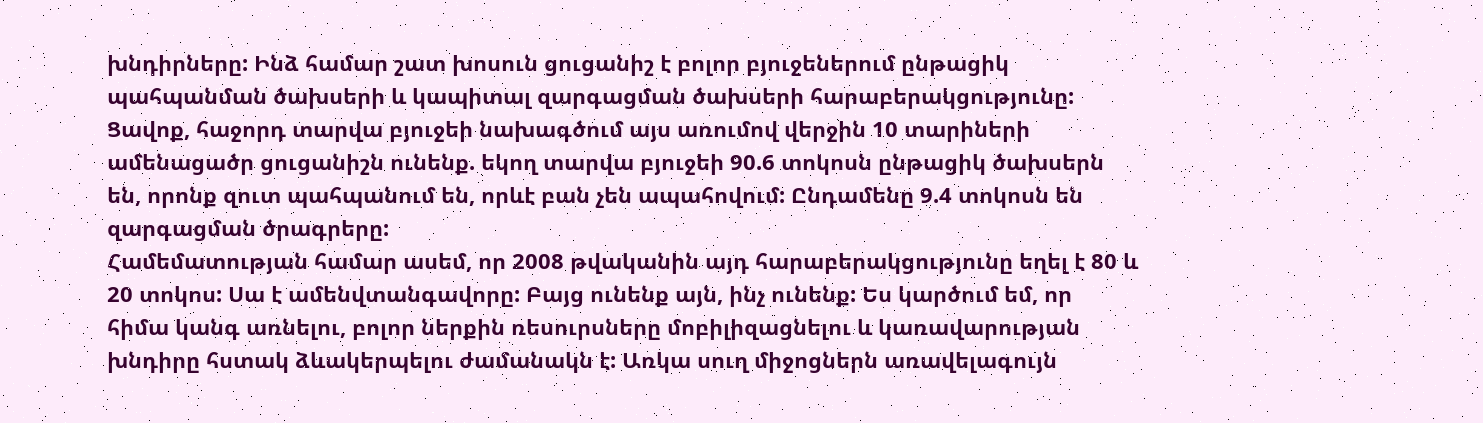խնդիրները: Ինձ համար շատ խոսուն ցուցանիշ է բոլոր բյուջեներում ընթացիկ պահպանման ծախսերի և կապիտալ զարգացման ծախսերի հարաբերակցությունը: Ցավոք, հաջորդ տարվա բյուջեի նախագծում այս առումով վերջին 10 տարիների ամենացածր ցուցանիշն ունենք. եկող տարվա բյուջեի 90.6 տոկոսն ընթացիկ ծախսերն են, որոնք զուտ պահպանում են, որևէ բան չեն ապահովում: Ընդամենը 9.4 տոկոսն են զարգացման ծրագրերը:
Համեմատության համար ասեմ, որ 2008 թվականին այդ հարաբերակցությունը եղել է 80 և 20 տոկոս: Սա է ամենվտանգավորը: Բայց ունենք այն, ինչ ունենք: Ես կարծում եմ, որ հիմա կանգ առնելու, բոլոր ներքին ռեսուրսները մոբիլիզացնելու և կառավարության խնդիրը հստակ ձևակերպելու ժամանակն է: Առկա սուղ միջոցներն առավելագույն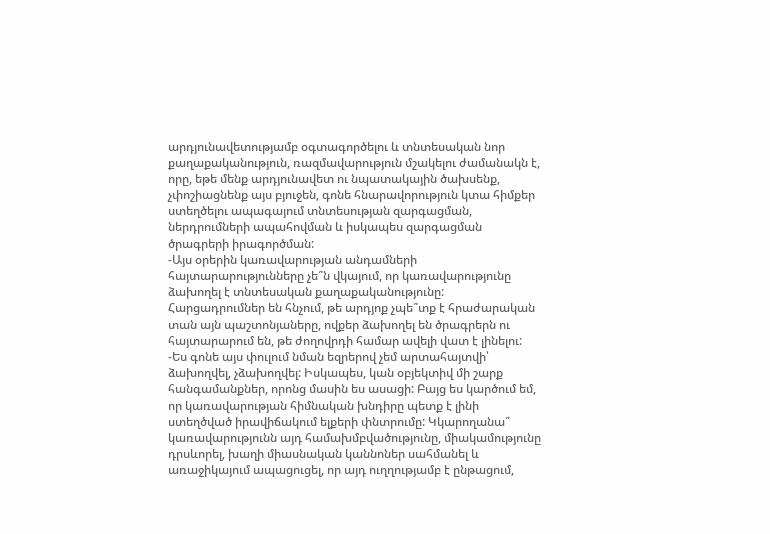արդյունավետությամբ օգտագործելու և տնտեսական նոր քաղաքականություն, ռազմավարություն մշակելու ժամանակն է, որը, եթե մենք արդյունավետ ու նպատակային ծախսենք, չփոշիացնենք այս բյուջեն, գոնե հնարավորություն կտա հիմքեր ստեղծելու ապագայում տնտեսության զարգացման, ներդրումների ապահովման և իսկապես զարգացման ծրագրերի իրագործման:
-Այս օրերին կառավարության անդամների հայտարարությունները չե՞ն վկայում, որ կառավարությունը ձախողել է տնտեսական քաղաքականությունը: Հարցադրումներ են հնչում, թե արդյոք չպե՞տք է հրաժարական տան այն պաշտոնյաները, ովքեր ձախողել են ծրագրերն ու հայտարարում են, թե ժողովրդի համար ավելի վատ է լինելու:
-Ես գոնե այս փուլում նման եզրերով չեմ արտահայտվի՝ ձախողվել, չձախողվել: Իսկապես, կան օբյեկտիվ մի շարք հանգամանքներ, որոնց մասին ես ասացի: Բայց ես կարծում եմ, որ կառավարության հիմնական խնդիրը պետք է լինի ստեղծված իրավիճակում ելքերի փնտրումը: Կկարողանա՞ կառավարությունն այդ համախմբվածությունը, միակամությունը դրսևորել, խաղի միասնական կաննոներ սահմանել և առաջիկայում ապացուցել, որ այդ ուղղությամբ է ընթացում,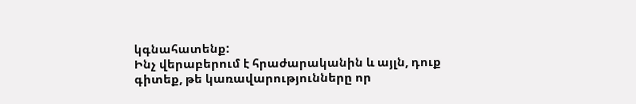կգնահատենք:
Ինչ վերաբերում է հրաժարականին և այլն, դուք գիտեք, թե կառավարությունները որ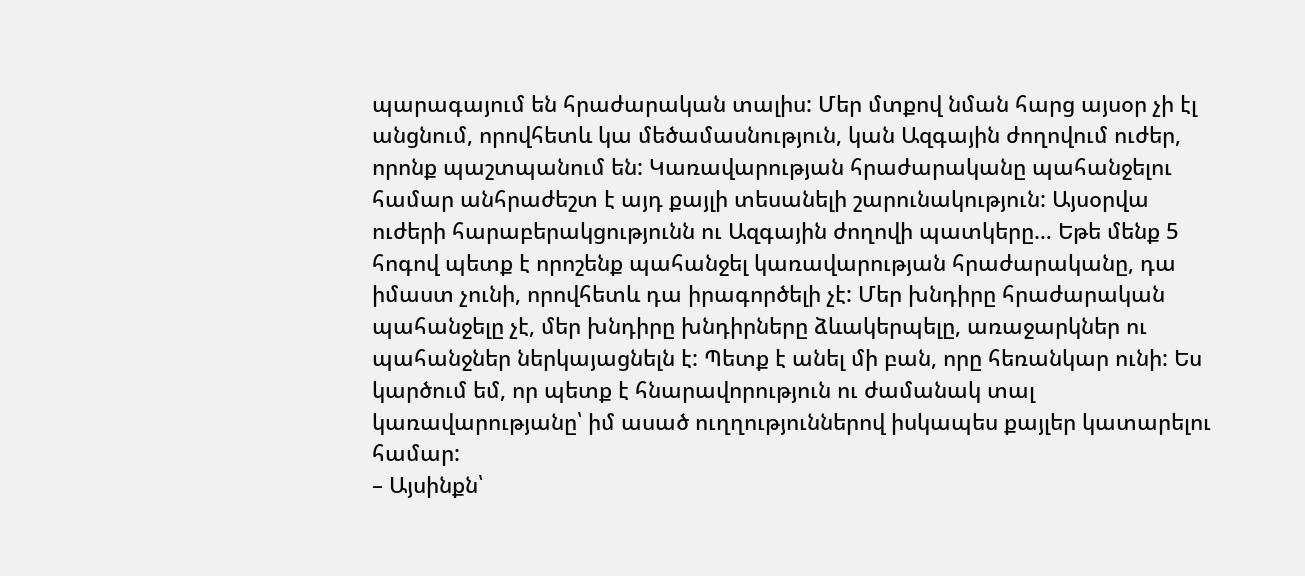պարագայում են հրաժարական տալիս: Մեր մտքով նման հարց այսօր չի էլ անցնում, որովհետև կա մեծամասնություն, կան Ազգային ժողովում ուժեր, որոնք պաշտպանում են: Կառավարության հրաժարականը պահանջելու համար անհրաժեշտ է այդ քայլի տեսանելի շարունակություն: Այսօրվա ուժերի հարաբերակցությունն ու Ազգային ժողովի պատկերը… Եթե մենք 5 հոգով պետք է որոշենք պահանջել կառավարության հրաժարականը, դա իմաստ չունի, որովհետև դա իրագործելի չէ: Մեր խնդիրը հրաժարական պահանջելը չէ, մեր խնդիրը խնդիրները ձևակերպելը, առաջարկներ ու պահանջներ ներկայացնելն է: Պետք է անել մի բան, որը հեռանկար ունի: Ես կարծում եմ, որ պետք է հնարավորություն ու ժամանակ տալ կառավարությանը՝ իմ ասած ուղղություններով իսկապես քայլեր կատարելու համար:
– Այսինքն՝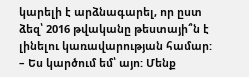կարելի է արձնագարել, որ ըստ ձեզ՝ 2016 թվականը թեստայի՞ն է լինելու կառավարության համար:
– Ես կարծում եմ՝ այո: Մենք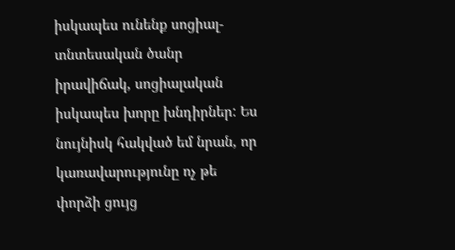իսկապես ունենք սոցիալ-տնտեսական ծանր իրավիճակ, սոցիալական իսկապես խորը խնդիրներ: Ես նույնիսկ հակված եմ նրան, որ կառավարությունը ոչ թե փորձի ցույց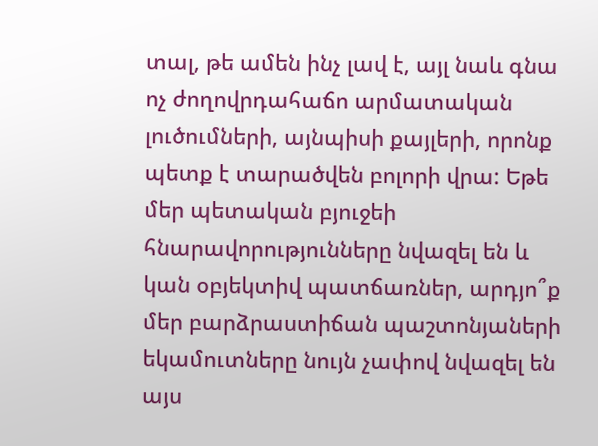տալ, թե ամեն ինչ լավ է, այլ նաև գնա ոչ ժողովրդահաճո արմատական լուծումների, այնպիսի քայլերի, որոնք պետք է տարածվեն բոլորի վրա: Եթե մեր պետական բյուջեի հնարավորությունները նվազել են և կան օբյեկտիվ պատճառներ, արդյո՞ք մեր բարձրաստիճան պաշտոնյաների եկամուտները նույն չափով նվազել են այս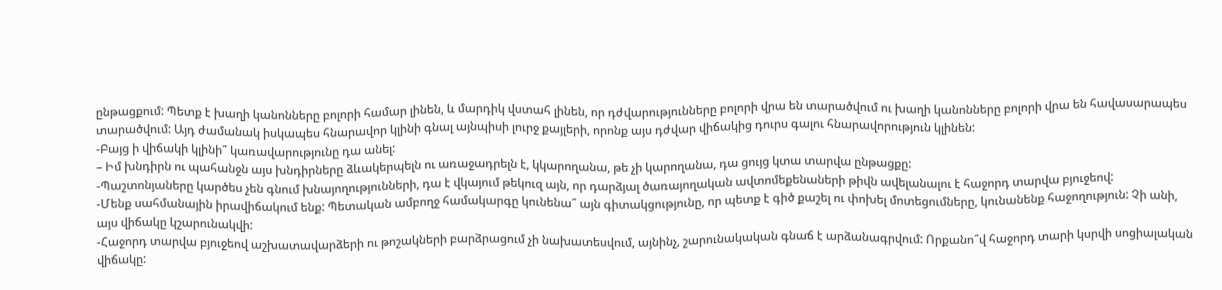ընթացքում: Պետք է խաղի կանոնները բոլորի համար լինեն, և մարդիկ վստահ լինեն, որ դժվարությունները բոլորի վրա են տարածվում ու խաղի կանոնները բոլորի վրա են հավասարապես տարածվում: Այդ ժամանակ իսկապես հնարավոր կլինի գնալ այնպիսի լուրջ քայլերի, որոնք այս դժվար վիճակից դուրս գալու հնարավորություն կլինեն:
-Բայց ի վիճակի կլինի՞ կառավարությունը դա անել:
– Իմ խնդիրն ու պահանջն այս խնդիրները ձևակերպելն ու առաջադրելն է, կկարողանա, թե չի կարողանա, դա ցույց կտա տարվա ընթացքը:
-Պաշտոնյաները կարծես չեն գնում խնայողությունների, դա է վկայում թեկուզ այն, որ դարձյալ ծառայողական ավտոմեքենաների թիվն ավելանալու է հաջորդ տարվա բյուջեով:
-Մենք սահմանային իրավիճակում ենք: Պետական ամբողջ համակարգը կունենա՞ այն գիտակցությունը, որ պետք է գիծ քաշել ու փոխել մոտեցումները, կունանենք հաջողություն: Չի անի, այս վիճակը կշարունակվի:
-Հաջորդ տարվա բյուջեով աշխատավարձերի ու թոշակների բարձրացում չի նախատեսվում, այնինչ, շարունակական գնաճ է արձանագրվում: Որքանո՞վ հաջորդ տարի կսրվի սոցիալական վիճակը: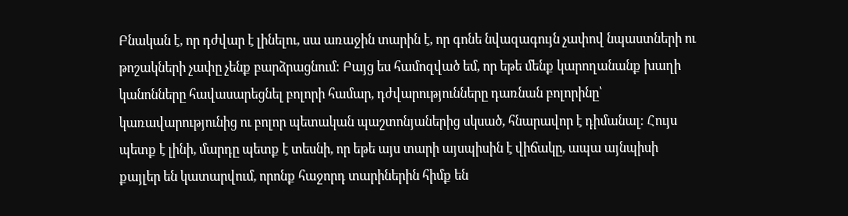Բնական է, որ դժվար է լինելու, սա առաջին տարին է, որ գոնե նվազագույն չափով նպաստների ու թոշակների չափը չենք բարձրացնում: Բայց ես համոզված եմ, որ եթե մենք կարողանանք խաղի կանոնները հավասարեցնել բոլորի համար, դժվարությունները դառնան բոլորինը՝ կառավարությունից ու բոլոր պետական պաշտոնյաներից սկսած, հնարավոր է դիմանալ: Հույս պետք է լինի, մարդը պետք է տեսնի, որ եթե այս տարի այսպիսին է վիճակը, ապա այնպիսի քայլեր են կատարվում, որոնք հաջորդ տարիներին հիմք են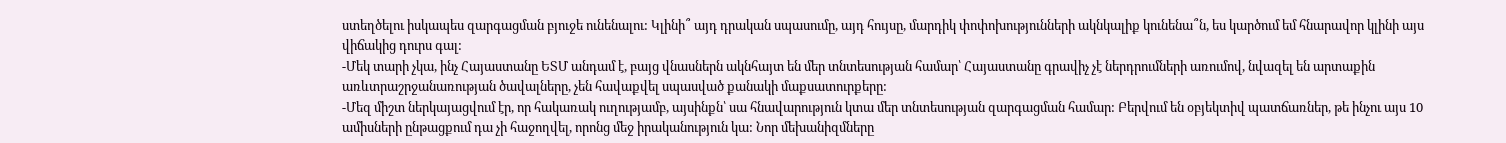ստեղծելու իսկապես զարգացման բյուջե ունենալու: Կլինի՞ այդ դրական սպասումը, այդ հույսը, մարդիկ փոփոխությունների ակնկալիք կունենա՞ն, ես կարծում եմ հնարավոր կլինի այս վիճակից դուրս գալ:
-Մեկ տարի չկա, ինչ Հայաստանը ԵՏՄ անդամ է, բայց վնասներն ակնհայտ են մեր տնտեսության համար՝ Հայաստանը գրավիչ չէ ներդրումների առումով, նվազել են արտաքին առևտրաշրջանառության ծավալները, չեն հավաքվել սպասված քանակի մաքսատուրքերը:
-Մեզ միշտ ներկայացվում էր, որ հակառակ ուղությամբ, այսինքն՝ սա հնավարություն կտա մեր տնտեսության զարգացման համար: Բերվում են օբյեկտիվ պատճառներ, թե ինչու այս 10 ամիսների ընթացքում դա չի հաջողվել, որոնց մեջ իրականություն կա: Նոր մեխանիզմները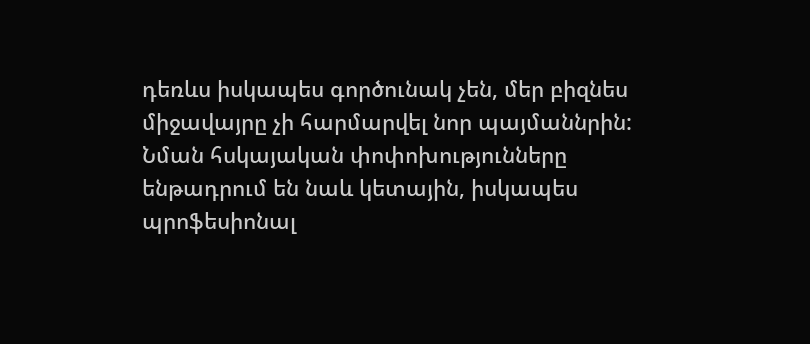դեռևս իսկապես գործունակ չեն, մեր բիզնես միջավայրը չի հարմարվել նոր պայմաննրին: Նման հսկայական փոփոխությունները ենթադրում են նաև կետային, իսկապես պրոֆեսիոնալ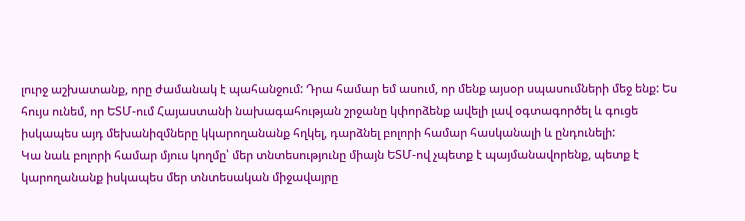լուրջ աշխատանք, որը ժամանակ է պահանջում: Դրա համար եմ ասում, որ մենք այսօր սպասումների մեջ ենք: Ես հույս ունեմ, որ ԵՏՄ-ում Հայաստանի նախագահության շրջանը կփորձենք ավելի լավ օգտագործել և գուցե իսկապես այդ մեխանիզմները կկարողանանք հղկել, դարձնել բոլորի համար հասկանալի և ընդունելի:
Կա նաև բոլորի համար մյուս կողմը՝ մեր տնտեսությունը միայն ԵՏՄ-ով չպետք է պայմանավորենք, պետք է կարողանանք իսկապես մեր տնտեսական միջավայրը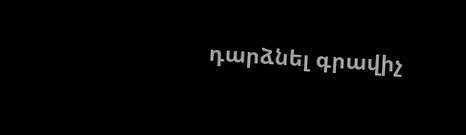դարձնել գրավիչ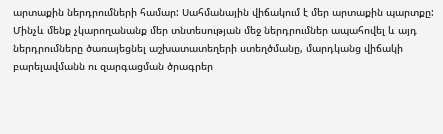արտաքին ներդրումների համար: Սահմանային վիճակում է մեր արտաքին պարտքը:
Մինչև մենք չկարողանանք մեր տնտեսության մեջ ներդրումներ ապահովել և այդ ներդրումները ծառայեցնել աշխատատեղերի ստեղծմանը, մարդկանց վիճակի բարելավմանն ու զարգացման ծրագրեր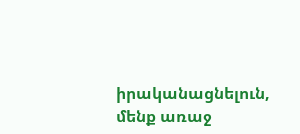իրականացնելուն, մենք առաջ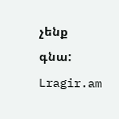չենք գնա:
Lragir.am